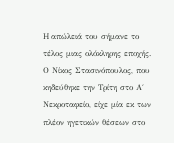H απώλειά του σήμανε το τέλος μιας ολόκληρης εποχής. Ο Νίκος Στασινόπουλος, που κηδεύθηκε την Τρίτη στο Α΄ Νεκροταφείο, είχε μία εκ των πλέον ηγετικών θέσεων στο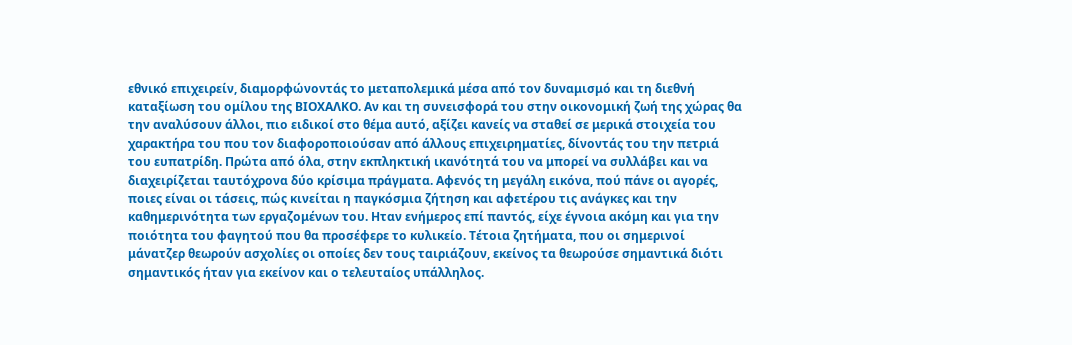εθνικό επιχειρείν, διαμορφώνοντάς το μεταπολεμικά μέσα από τον δυναμισμό και τη διεθνή καταξίωση του ομίλου της ΒΙΟΧΑΛΚΟ. Αν και τη συνεισφορά του στην οικονομική ζωή της χώρας θα την αναλύσουν άλλοι, πιο ειδικοί στο θέμα αυτό, αξίζει κανείς να σταθεί σε μερικά στοιχεία του χαρακτήρα του που τον διαφοροποιούσαν από άλλους επιχειρηματίες, δίνοντάς του την πετριά του ευπατρίδη. Πρώτα από όλα, στην εκπληκτική ικανότητά του να μπορεί να συλλάβει και να διαχειρίζεται ταυτόχρονα δύο κρίσιμα πράγματα. Αφενός τη μεγάλη εικόνα, πού πάνε οι αγορές, ποιες είναι οι τάσεις, πώς κινείται η παγκόσμια ζήτηση και αφετέρου τις ανάγκες και την καθημερινότητα των εργαζομένων του. Ηταν ενήμερος επί παντός, είχε έγνοια ακόμη και για την ποιότητα του φαγητού που θα προσέφερε το κυλικείο. Τέτοια ζητήματα, που οι σημερινοί μάνατζερ θεωρούν ασχολίες οι οποίες δεν τους ταιριάζουν, εκείνος τα θεωρούσε σημαντικά διότι σημαντικός ήταν για εκείνον και ο τελευταίος υπάλληλος.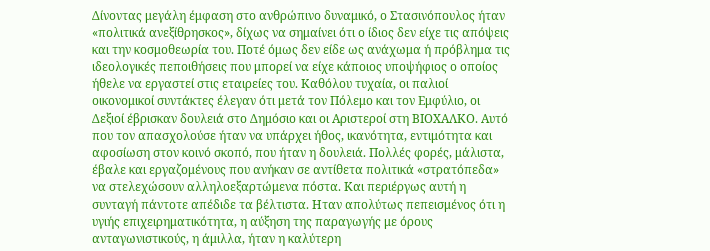Δίνοντας μεγάλη έμφαση στο ανθρώπινο δυναμικό, ο Στασινόπουλος ήταν «πολιτικά ανεξίθρησκος», δίχως να σημαίνει ότι ο ίδιος δεν είχε τις απόψεις και την κοσμοθεωρία του. Ποτέ όμως δεν είδε ως ανάχωμα ή πρόβλημα τις ιδεολογικές πεποιθήσεις που μπορεί να είχε κάποιος υποψήφιος ο οποίος ήθελε να εργαστεί στις εταιρείες του. Καθόλου τυχαία, οι παλιοί οικονομικοί συντάκτες έλεγαν ότι μετά τον Πόλεμο και τον Εμφύλιο, οι Δεξιοί έβρισκαν δουλειά στο Δημόσιο και οι Αριστεροί στη ΒΙΟΧΑΛΚΟ. Αυτό που τον απασχολούσε ήταν να υπάρχει ήθος, ικανότητα, εντιμότητα και αφοσίωση στον κοινό σκοπό, που ήταν η δουλειά. Πολλές φορές, μάλιστα, έβαλε και εργαζομένους που ανήκαν σε αντίθετα πολιτικά «στρατόπεδα» να στελεχώσουν αλληλοεξαρτώμενα πόστα. Και περιέργως αυτή η συνταγή πάντοτε απέδιδε τα βέλτιστα. Ηταν απολύτως πεπεισμένος ότι η υγιής επιχειρηματικότητα, η αύξηση της παραγωγής με όρους ανταγωνιστικούς, η άμιλλα, ήταν η καλύτερη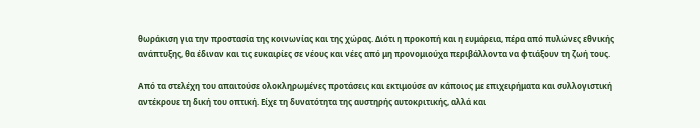θωράκιση για την προστασία της κοινωνίας και της χώρας. Διότι η προκοπή και η ευμάρεια, πέρα από πυλώνες εθνικής ανάπτυξης, θα έδιναν και τις ευκαιρίες σε νέους και νέες από μη προνομιούχα περιβάλλοντα να φτιάξουν τη ζωή τους.

Από τα στελέχη του απαιτούσε ολοκληρωμένες προτάσεις και εκτιμούσε αν κάποιος με επιχειρήματα και συλλογιστική αντέκρουε τη δική του οπτική. Είχε τη δυνατότητα της αυστηρής αυτοκριτικής, αλλά και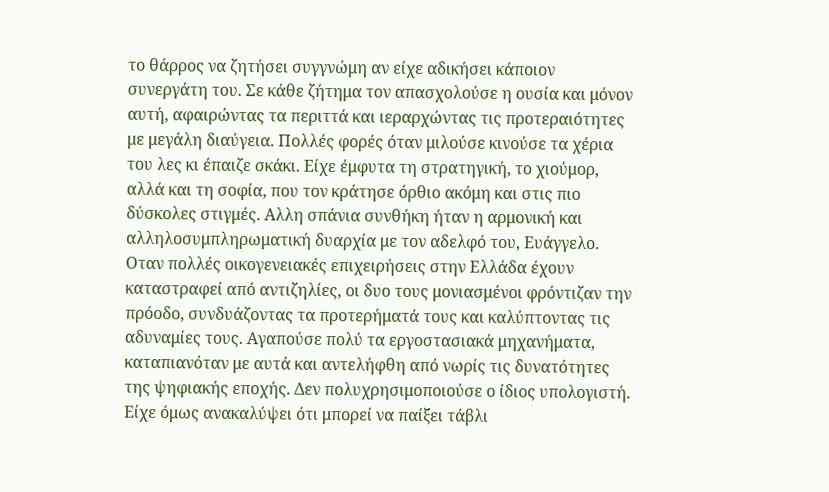το θάρρος να ζητήσει συγγνώμη αν είχε αδικήσει κάποιον συνεργάτη του. Σε κάθε ζήτημα τον απασχολούσε η ουσία και μόνον αυτή, αφαιρώντας τα περιττά και ιεραρχώντας τις προτεραιότητες με μεγάλη διαύγεια. Πολλές φορές όταν μιλούσε κινούσε τα χέρια του λες κι έπαιζε σκάκι. Είχε έμφυτα τη στρατηγική, το χιούμορ, αλλά και τη σοφία, που τον κράτησε όρθιο ακόμη και στις πιο δύσκολες στιγμές. Αλλη σπάνια συνθήκη ήταν η αρμονική και αλληλοσυμπληρωματική δυαρχία με τον αδελφό του, Ευάγγελο. Οταν πολλές οικογενειακές επιχειρήσεις στην Ελλάδα έχουν καταστραφεί από αντιζηλίες, οι δυο τους μονιασμένοι φρόντιζαν την πρόοδο, συνδυάζοντας τα προτερήματά τους και καλύπτοντας τις αδυναμίες τους. Αγαπούσε πολύ τα εργοστασιακά μηχανήματα, καταπιανόταν με αυτά και αντελήφθη από νωρίς τις δυνατότητες της ψηφιακής εποχής. Δεν πολυχρησιμοποιούσε ο ίδιος υπολογιστή. Είχε όμως ανακαλύψει ότι μπορεί να παίξει τάβλι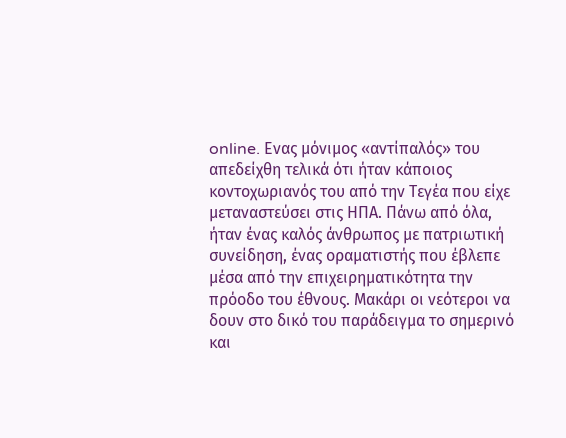online. Ενας μόνιμος «αντίπαλός» του απεδείχθη τελικά ότι ήταν κάποιος κοντοχωριανός του από την Τεγέα που είχε μεταναστεύσει στις ΗΠΑ. Πάνω από όλα, ήταν ένας καλός άνθρωπος με πατριωτική συνείδηση, ένας οραματιστής που έβλεπε μέσα από την επιχειρηματικότητα την πρόοδο του έθνους. Μακάρι οι νεότεροι να δουν στο δικό του παράδειγμα το σημερινό και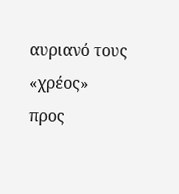αυριανό τους «χρέος» προς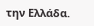την Ελλάδα.